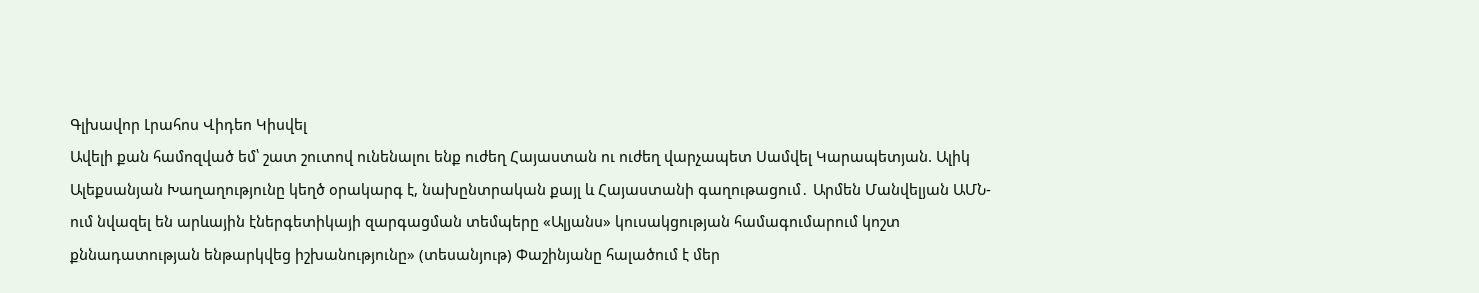Գլխավոր Լրահոս Վիդեո Կիսվել
Ավելի քան համոզված եմ՝ շատ շուտով ունենալու ենք ուժեղ Հայաստան ու ուժեղ վարչապետ Սամվել Կարապետյան. Ալիկ Ալեքսանյան Խաղաղությունը կեղծ օրակարգ է, նախընտրական քայլ և Հայաստանի գաղութացում․ Արմեն Մանվելյան ԱՄՆ-ում նվազել են արևային էներգետիկայի զարգացման տեմպերը «Ալյանս» կուսակցության համագումարում կոշտ քննադատության ենթարկվեց իշխանությունը» (տեսանյութ) Փաշինյանը հալածում է մեր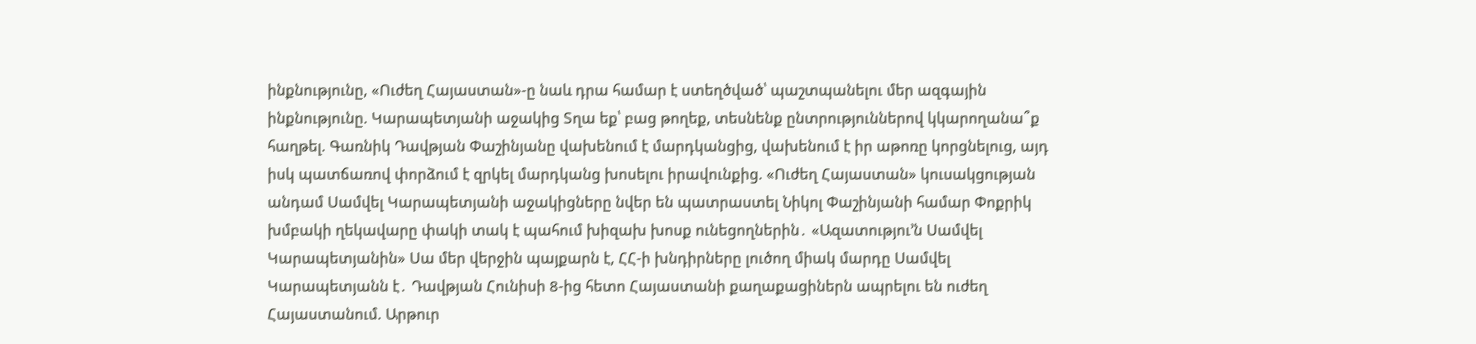ինքնությունը, «Ուժեղ Հայաստան»-ը նաև դրա համար է ստեղծված՝ պաշտպանելու մեր ազգային ինքնությունը. Կարապետյանի աջակից Տղա եք՝ բաց թողեք, տեսնենք ընտրություններով կկարողանա՞ք հաղթել. Գառնիկ Դավթյան Փաշինյանը վախենում է մարդկանցից, վախենում է իր աթոռը կորցնելուց, այդ իսկ պատճառով փորձում է զրկել մարդկանց խոսելու իրավունքից. «Ուժեղ Հայաստան» կուսակցության անդամ Սամվել Կարապետյանի աջակիցները նվեր են պատրաստել Նիկոլ Փաշինյանի համար Փոքրիկ խմբակի ղեկավարը փակի տակ է պահում խիզախ խոսք ունեցողներին․ «Ազատությու’ն Սամվել Կարապետյանին» Սա մեր վերջին պայքարն է, ՀՀ-ի խնդիրները լուծող միակ մարդը Սամվել Կարապետյանն է․ Դավթյան Հունիսի 8-ից հետո Հայաստանի քաղաքացիներն ապրելու են ուժեղ Հայաստանում. Արթուր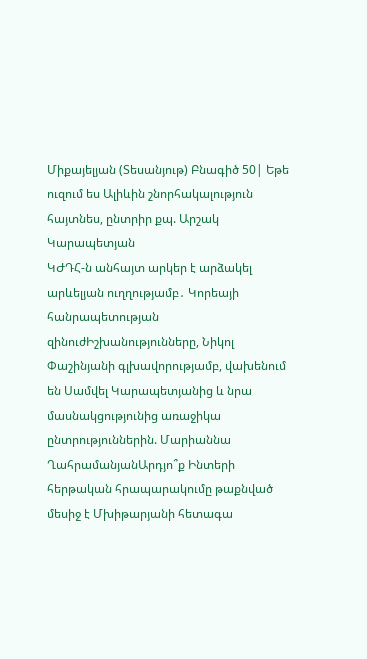Միքայելյան (Տեսանյութ) Բնագիծ 50| Եթե ուզում ես Ալիևին շնորհակալություն հայտնես, ընտրիր քպ. Արշակ Կարապետյան
ԿԺԴՀ-ն անհայտ արկեր է արձակել արևելյան ուղղությամբ․ Կորեայի հանրապետության զինուժԻշխանությունները, Նիկոլ Փաշինյանի գլխավորությամբ, վախենում են Սամվել Կարապետյանից և նրա մասնակցությունից առաջիկա ընտրություններին. Մարիաննա ՂահրամանյանԱրդյո՞ք Ինտերի հերթական հրապարակումը թաքնված մեսիջ է Մխիթարյանի հետագա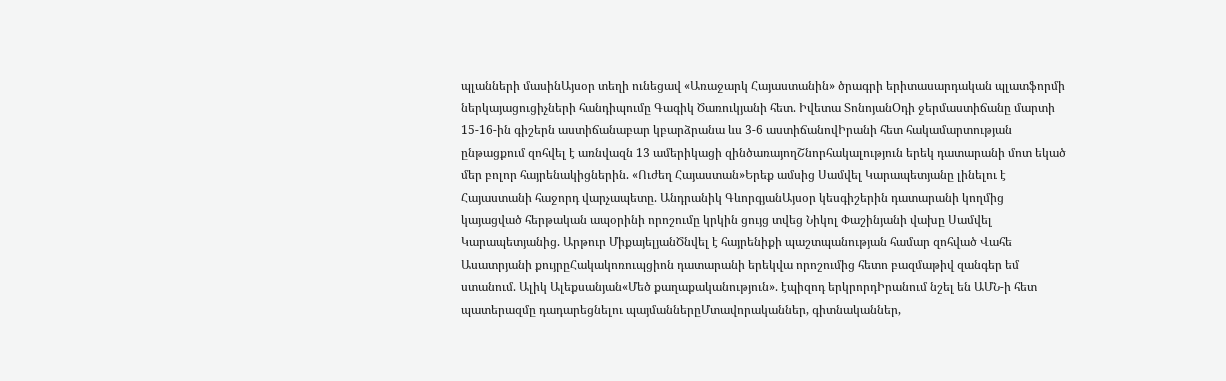պլանների մասինԱյսօր տեղի ունեցավ «Առաջարկ Հայաստանին» ծրագրի երիտասարդական պլատֆորմի ներկայացուցիչների հանդիպումը Գագիկ Ծառուկյանի հետ. Իվետա ՏոնոյանՕդի ջերմաստիճանը մարտի 15-16-ին գիշերն աստիճանաբար կբարձրանա ևս 3-6 աստիճանովԻրանի հետ հակամարտության ընթացքում զոհվել է առնվազն 13 ամերիկացի զինծառայողՇնորհակալություն երեկ դատարանի մոտ եկած մեր բոլոր հայրենակիցներին. «Ուժեղ Հայաստան»Երեք ամսից Սամվել Կարապետյանը լինելու է Հայաստանի հաջորդ վարչապետը. Անդրանիկ ԳևորգյանԱյսօր կեսգիշերին դատարանի կողմից կայացված հերթական ապօրինի որոշումը կրկին ցույց տվեց Նիկոլ Փաշինյանի վախը Սամվել Կարապետյանից. Արթուր ՄիքայելյանԾնվել է հայրենիքի պաշտպանության համար զոհված Վահե Ասատրյանի քույրըՀակակոռուպցիոն դատարանի երեկվա որոշումից հետո բազմաթիվ զանգեր եմ ստանում. Ալիկ Ալեքսանյան«Մեծ քաղաքականություն». էպիզոդ երկրորդԻրանում նշել են ԱՄՆ-ի հետ պատերազմը դադարեցնելու պայմաններըՄտավորականներ, գիտնականներ,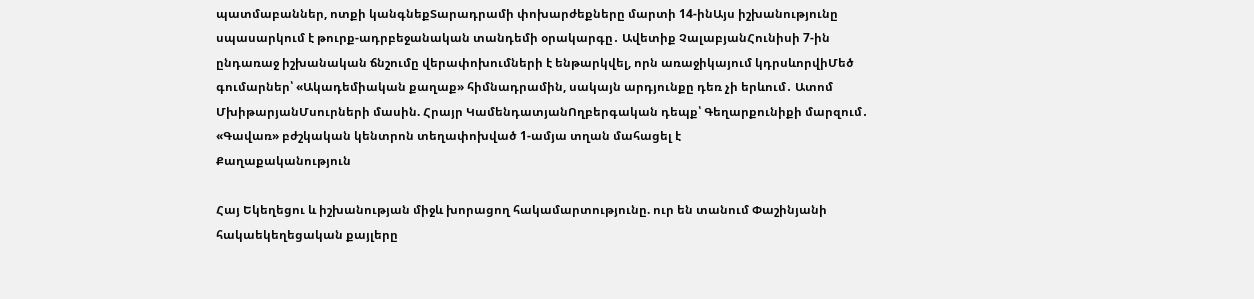պատմաբաններ, ոտքի կանգնեքՏարադրամի փոխարժեքները մարտի 14-ինԱյս իշխանությունը սպասարկում է թուրք-ադրբեջանական տանդեմի օրակարգը․ Ավետիք ՉալաբյանՀունիսի 7-ին ընդառաջ իշխանական ճնշումը վերափոխումների է ենթարկվել, որն առաջիկայում կդրսևորվիՄեծ գումարներ՝ «Ակադեմիական քաղաք» հիմնադրամին, սակայն արդյունքը դեռ չի երևում․ Ատոմ ՄխիթարյանՄսուրների մասին. Հրայր ԿամենդատյանՈղբերգական դեպք՝ Գեղարքունիքի մարզում․ «Գավառ» բժշկական կենտրոն տեղափոխված 1-ամյա տղան մահացել է
Քաղաքականություն

Հայ Եկեղեցու և իշխանության միջև խորացող հակամարտությունը. ուր են տանում Փաշինյանի հակաեկեղեցական քայլերը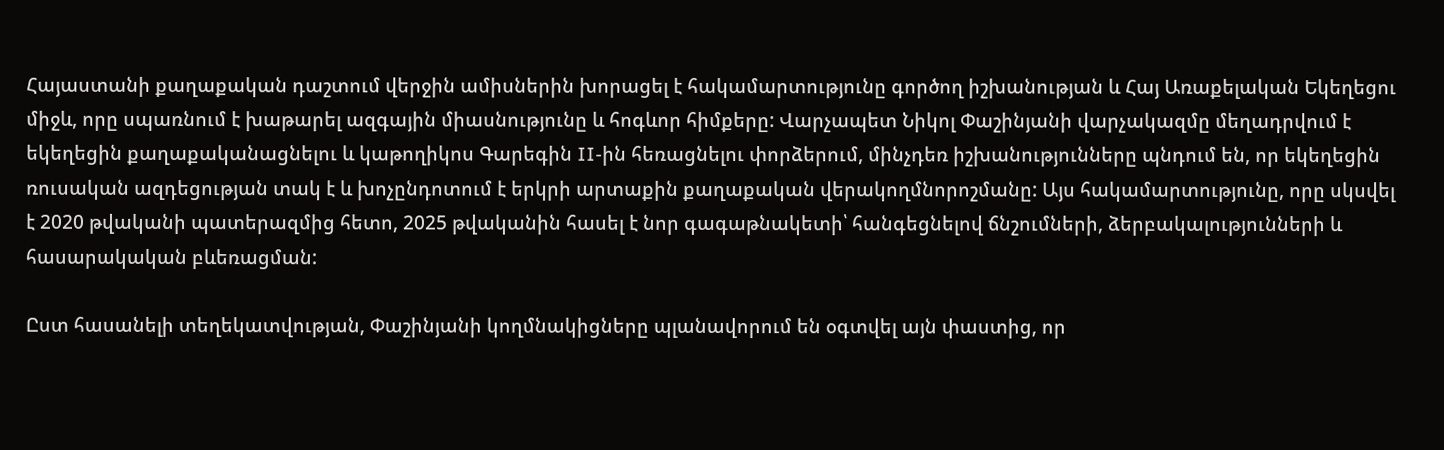Հայաստանի քաղաքական դաշտում վերջին ամիսներին խորացել է հակամարտությունը գործող իշխանության և Հայ Առաքելական Եկեղեցու միջև, որը սպառնում է խաթարել ազգային միասնությունը և հոգևոր հիմքերը: Վարչապետ Նիկոլ Փաշինյանի վարչակազմը մեղադրվում է եկեղեցին քաղաքականացնելու և կաթողիկոս Գարեգին II-ին հեռացնելու փորձերում, մինչդեռ իշխանությունները պնդում են, որ եկեղեցին ռուսական ազդեցության տակ է և խոչընդոտում է երկրի արտաքին քաղաքական վերակողմնորոշմանը: Այս հակամարտությունը, որը սկսվել է 2020 թվականի պատերազմից հետո, 2025 թվականին հասել է նոր գագաթնակետի՝ հանգեցնելով ճնշումների, ձերբակալությունների և հասարակական բևեռացման:

Ըստ հասանելի տեղեկատվության, Փաշինյանի կողմնակիցները պլանավորում են օգտվել այն փաստից, որ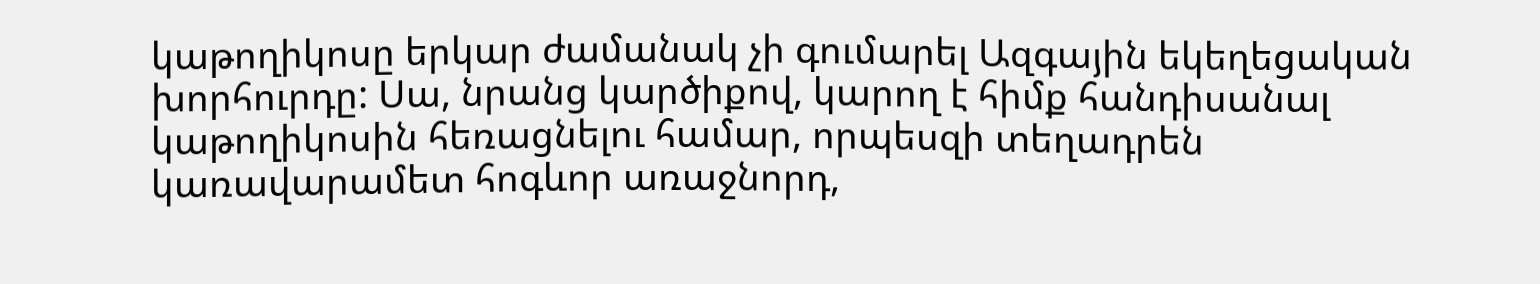կաթողիկոսը երկար ժամանակ չի գումարել Ազգային եկեղեցական խորհուրդը: Սա, նրանց կարծիքով, կարող է հիմք հանդիսանալ կաթողիկոսին հեռացնելու համար, որպեսզի տեղադրեն կառավարամետ հոգևոր առաջնորդ,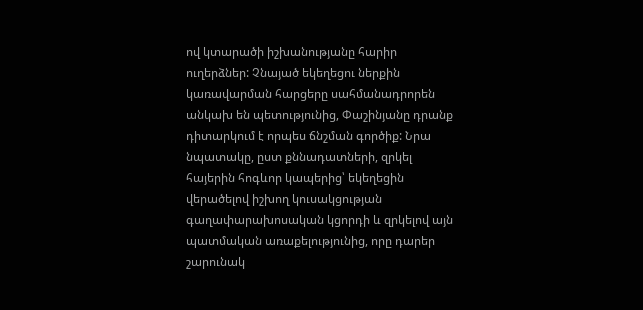ով կտարածի իշխանությանը հարիր ուղերձներ: Չնայած եկեղեցու ներքին կառավարման հարցերը սահմանադրորեն անկախ են պետությունից, Փաշինյանը դրանք դիտարկում է որպես ճնշման գործիք: Նրա նպատակը, ըստ քննադատների, զրկել հայերին հոգևոր կապերից՝ եկեղեցին վերածելով իշխող կուսակցության գաղափարախոսական կցորդի և զրկելով այն պատմական առաքելությունից, որը դարեր շարունակ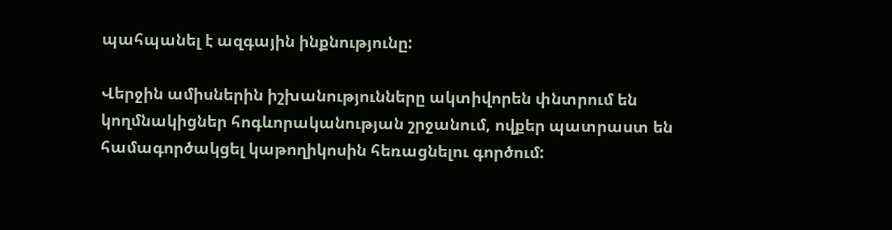պահպանել է ազգային ինքնությունը:

Վերջին ամիսներին իշխանությունները ակտիվորեն փնտրում են կողմնակիցներ հոգևորականության շրջանում, ովքեր պատրաստ են համագործակցել կաթողիկոսին հեռացնելու գործում: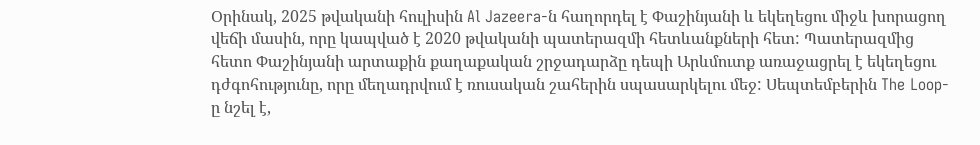Օրինակ, 2025 թվականի հուլիսին Al Jazeera-ն հաղորդել է Փաշինյանի և եկեղեցու միջև խորացող վեճի մասին, որը կապված է 2020 թվականի պատերազմի հետևանքների հետ: Պատերազմից հետո Փաշինյանի արտաքին քաղաքական շրջադարձը դեպի Արևմուտք առաջացրել է եկեղեցու դժգոհությունը, որը մեղադրվում է ռուսական շահերին սպասարկելու մեջ: Սեպտեմբերին The Loop-ը նշել է,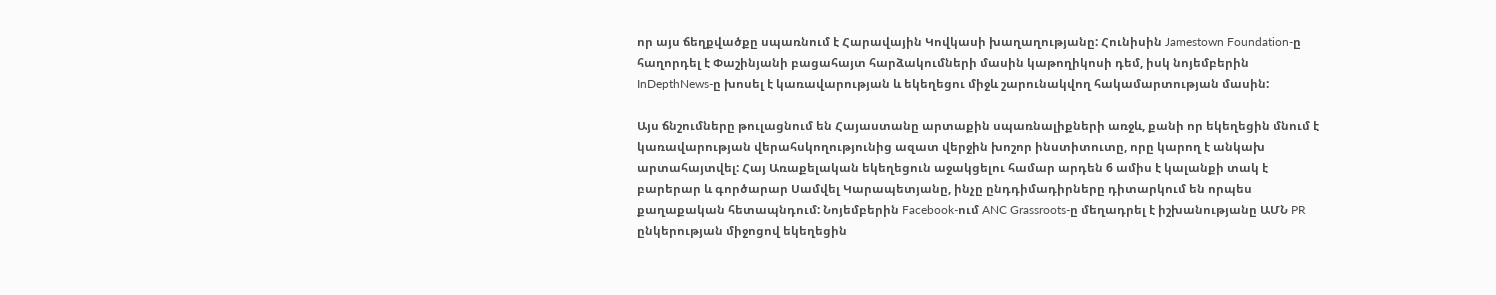որ այս ճեղքվածքը սպառնում է Հարավային Կովկասի խաղաղությանը: Հունիսին Jamestown Foundation-ը հաղորդել է Փաշինյանի բացահայտ հարձակումների մասին կաթողիկոսի դեմ, իսկ նոյեմբերին InDepthNews-ը խոսել է կառավարության և եկեղեցու միջև շարունակվող հակամարտության մասին:

Այս ճնշումները թուլացնում են Հայաստանը արտաքին սպառնալիքների առջև, քանի որ եկեղեցին մնում է կառավարության վերահսկողությունից ազատ վերջին խոշոր ինստիտուտը, որը կարող է անկախ արտահայտվել: Հայ Առաքելական եկեղեցուն աջակցելու համար արդեն 6 ամիս է կալանքի տակ է բարերար և գործարար Սամվել Կարապետյանը, ինչը ընդդիմադիրները դիտարկում են որպես քաղաքական հետապնդում: Նոյեմբերին Facebook-ում ANC Grassroots-ը մեղադրել է իշխանությանը ԱՄՆ PR ընկերության միջոցով եկեղեցին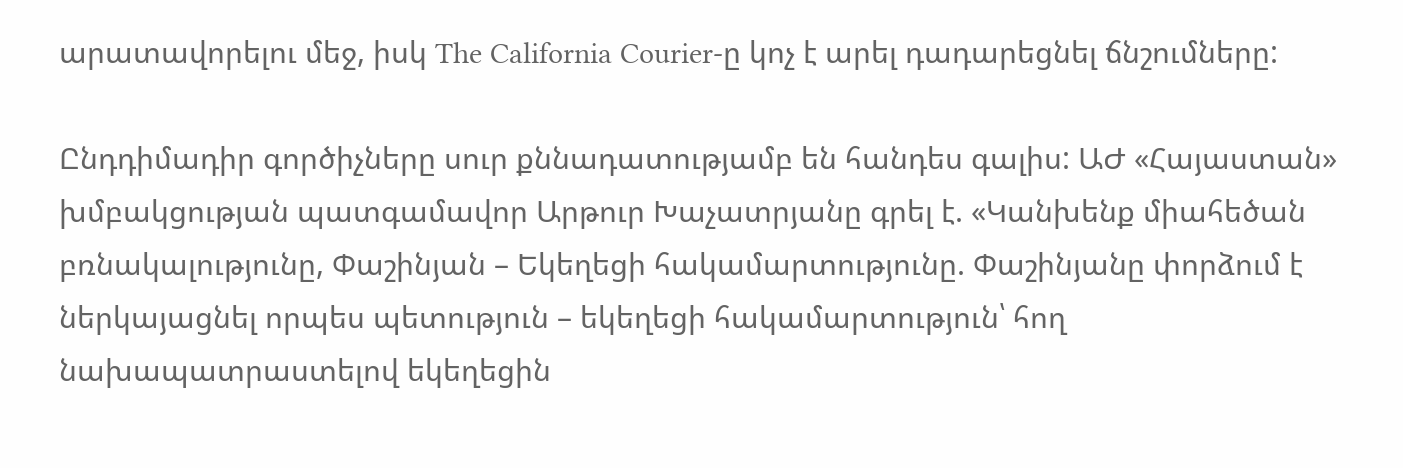արատավորելու մեջ, իսկ The California Courier-ը կոչ է արել դադարեցնել ճնշումները:

Ընդդիմադիր գործիչները սուր քննադատությամբ են հանդես գալիս: ԱԺ «Հայաստան» խմբակցության պատգամավոր Արթուր Խաչատրյանը գրել է. «Կանխենք միահեծան բռնակալությունը, Փաշինյան – Եկեղեցի հակամարտությունը. Փաշինյանը փորձում է ներկայացնել որպես պետություն – եկեղեցի հակամարտություն՝ հող նախապատրաստելով եկեղեցին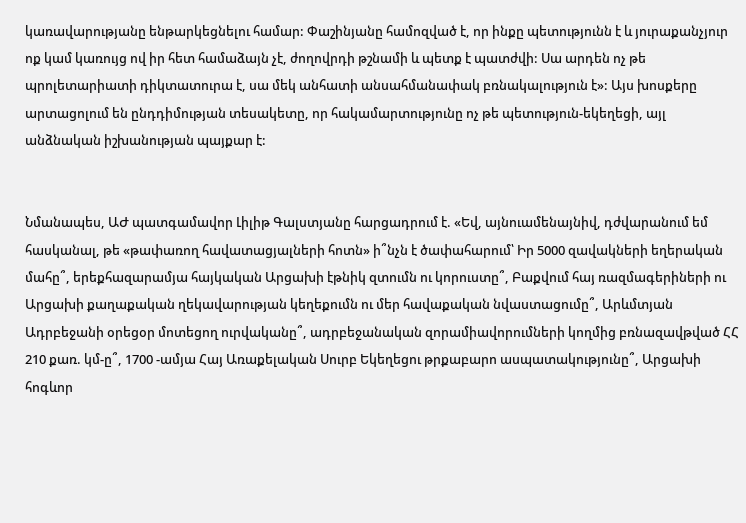կառավարությանը ենթարկեցնելու համար: Փաշինյանը համոզված է, որ ինքը պետությունն է և յուրաքանչյուր ոք կամ կառույց ով իր հետ համաձայն չէ, ժողովրդի թշնամի և պետք է պատժվի: Սա արդեն ոչ թե պրոլետարիատի դիկտատուրա է, սա մեկ անհատի անսահմանափակ բռնակալություն է»: Այս խոսքերը արտացոլում են ընդդիմության տեսակետը, որ հակամարտությունը ոչ թե պետություն-եկեղեցի, այլ անձնական իշխանության պայքար է:


Նմանապես, ԱԺ պատգամավոր Լիլիթ Գալստյանը հարցադրում է. «Եվ, այնուամենայնիվ, դժվարանում եմ հասկանալ, թե «թափառող հավատացյալների հոտն» ի՞նչն է ծափահարում՝ Իր 5000 զավակների եղերական մահը՞, երեքհազարամյա հայկական Արցախի էթնիկ զտումն ու կորուստը՞, Բաքվում հայ ռազմագերիների ու Արցախի քաղաքական ղեկավարության կեղեքումն ու մեր հավաքական նվաստացումը՞, Արևմտյան Ադրբեջանի օրեցօր մոտեցող ուրվականը՞, ադրբեջանական զորամիավորումների կողմից բռնազավթված ՀՀ 210 քառ. կմ-ը՞, 1700 -ամյա Հայ Առաքելական Սուրբ Եկեղեցու թրքաբարո ասպատակությունը՞, Արցախի հոգևոր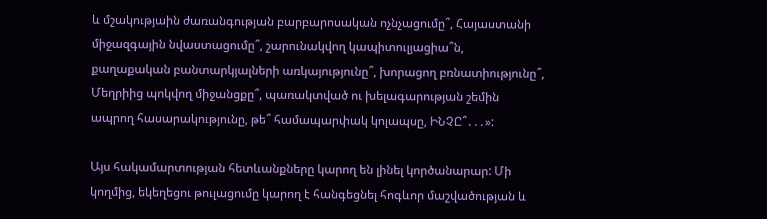և մշակությաին ժառանգության բարբարոսական ոչնչացումը՞, Հայաստանի միջազգային նվաստացումը՞, շարունակվող կապիտուլյացիա՞ն, քաղաքական բանտարկյալների առկայությունը՞, խորացող բռնատիությունը՞, Մեղրիից պոկվող միջանցքը՞, պառակտված ու խելագարության շեմին ապրող հասարակությունը, թե՞ համապարփակ կոլապսը, ԻՆՉԸ՞․․․»:

Այս հակամարտության հետևանքները կարող են լինել կործանարար: Մի կողմից, եկեղեցու թուլացումը կարող է հանգեցնել հոգևոր մաշվածության և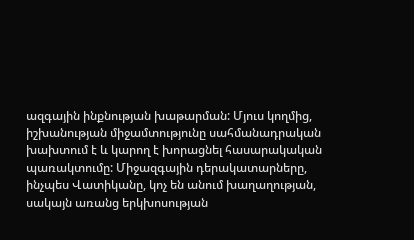ազգային ինքնության խաթարման: Մյուս կողմից, իշխանության միջամտությունը սահմանադրական խախտում է և կարող է խորացնել հասարակական պառակտումը: Միջազգային դերակատարները, ինչպես Վատիկանը, կոչ են անում խաղաղության, սակայն առանց երկխոսության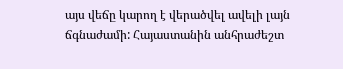այս վեճը կարող է վերածվել ավելի լայն ճգնաժամի: Հայաստանին անհրաժեշտ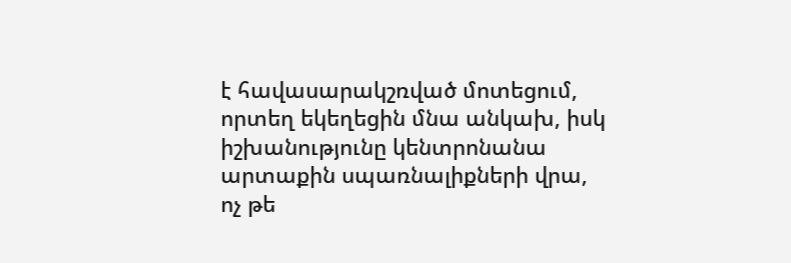է հավասարակշռված մոտեցում, որտեղ եկեղեցին մնա անկախ, իսկ իշխանությունը կենտրոնանա արտաքին սպառնալիքների վրա, ոչ թե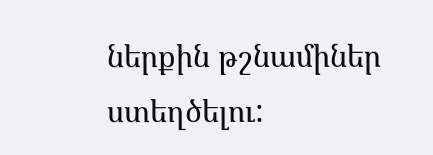ներքին թշնամիներ ստեղծելու: